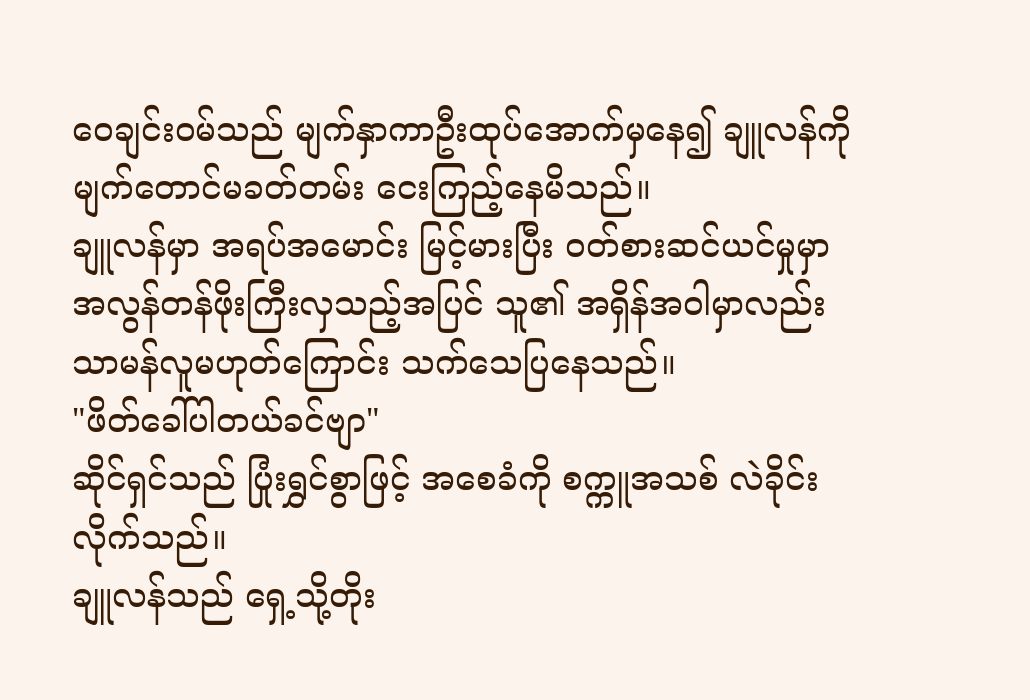ဝေချင်းဝမ်သည် မျက်နှာကာဦးထုပ်အောက်မှနေ၍ ချူလန်ကို မျက်တောင်မခတ်တမ်း ငေးကြည့်နေမိသည်။
ချူလန်မှာ အရပ်အမောင်း မြင့်မားပြီး ဝတ်စားဆင်ယင်မှုမှာ အလွန်တန်ဖိုးကြီးလှသည့်အပြင် သူ၏ အရှိန်အဝါမှာလည်း သာမန်လူမဟုတ်ကြောင်း သက်သေပြနေသည်။
"ဖိတ်ခေါ်ပါတယ်ခင်ဗျာ"
ဆိုင်ရှင်သည် ပြုံးရွှင်စွာဖြင့် အစေခံကို စက္ကူအသစ် လဲခိုင်းလိုက်သည်။
ချူလန်သည် ရှေ့သို့တိုး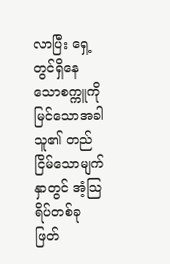လာပြီး ရှေ့တွင်ရှိနေသောစက္ကူကို မြင်သောအခါ သူ၏ တည်ငြိမ်သောမျက်နှာတွင် အံ့သြရိပ်တစ်ခု ဖြတ်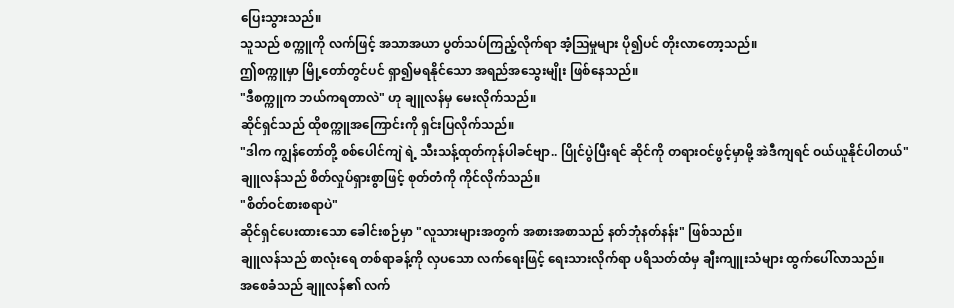ပြေးသွားသည်။
သူသည် စက္ကူကို လက်ဖြင့် အသာအယာ ပွတ်သပ်ကြည့်လိုက်ရာ အံ့သြမှုများ ပို၍ပင် တိုးလာတော့သည်။
ဤစက္ကူမှာ မြို့တော်တွင်ပင် ရှာ၍မရနိုင်သော အရည်အသွေးမျိုး ဖြစ်နေသည်။
"ဒီစက္ကူက ဘယ်ကရတာလဲ" ဟု ချူလန်မှ မေးလိုက်သည်။
ဆိုင်ရှင်သည် ထိုစက္ကူအကြောင်းကို ရှင်းပြလိုက်သည်။
"ဒါက ကျွန်တော်တို့ စစ်ပေါင်ကျဲ ရဲ့ သီးသန့်ထုတ်ကုန်ပါခင်ဗျာ.. ပြိုင်ပွဲပြီးရင် ဆိုင်ကို တရားဝင်ဖွင့်မှာမို့ အဲဒီကျရင် ဝယ်ယူနိုင်ပါတယ်"
ချူလန်သည် စိတ်လှုပ်ရှားစွာဖြင့် စုတ်တံကို ကိုင်လိုက်သည်။
"စိတ်ဝင်စားစရာပဲ"
ဆိုင်ရှင်ပေးထားသော ခေါင်းစဉ်မှာ "လူသားများအတွက် အစားအစာသည် နတ်ဘုံနတ်နန်း" ဖြစ်သည်။
ချူလန်သည် စာလုံးရေ တစ်ရာခန့်ကို လှပသော လက်ရေးဖြင့် ရေးသားလိုက်ရာ ပရိသတ်ထံမှ ချီးကျူးသံများ ထွက်ပေါ်လာသည်။
အစေခံသည် ချူလန်၏ လက်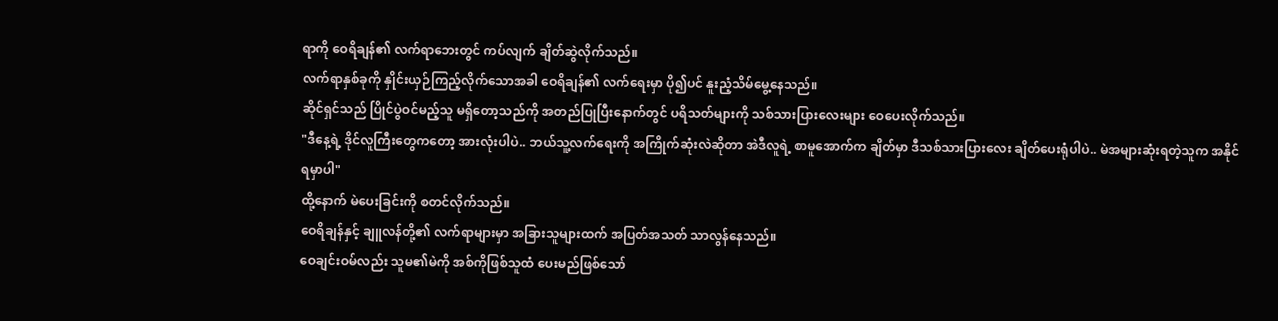ရာကို ဝေရိချန်၏ လက်ရာဘေးတွင် ကပ်လျက် ချိတ်ဆွဲလိုက်သည်။
လက်ရာနှစ်ခုကို နှိုင်းယှဉ်ကြည့်လိုက်သောအခါ ဝေရိချန်၏ လက်ရေးမှာ ပို၍ပင် နူးညံ့သိမ်မွေ့နေသည်။
ဆိုင်ရှင်သည် ပြိုင်ပွဲဝင်မည့်သူ မရှိတော့သည်ကို အတည်ပြုပြီးနောက်တွင် ပရိသတ်များကို သစ်သားပြားလေးများ ဝေပေးလိုက်သည်။
"ဒီနေ့ရဲ့ ဒိုင်လူကြီးတွေကတော့ အားလုံးပါပဲ.. ဘယ်သူ့လက်ရေးကို အကြိုက်ဆုံးလဲဆိုတာ အဲဒီလူရဲ့ စာမူအောက်က ချိတ်မှာ ဒီသစ်သားပြားလေး ချိတ်ပေးရုံပါပဲ.. မဲအများဆုံးရတဲ့သူက အနိုင်ရမှာပါ"
ထို့နောက် မဲပေးခြင်းကို စတင်လိုက်သည်။
ဝေရိချန်နှင့် ချူလန်တို့၏ လက်ရာများမှာ အခြားသူများထက် အပြတ်အသတ် သာလွန်နေသည်။
ဝေချင်းဝမ်လည်း သူမ၏မဲကို အစ်ကိုဖြစ်သူထံ ပေးမည်ဖြစ်သော်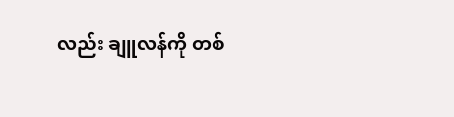လည်း ချူလန်ကို တစ်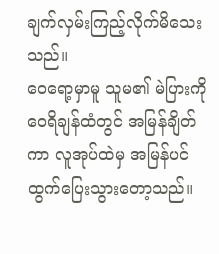ချက်လှမ်းကြည့်လိုက်မိသေးသည်။
ဝေရော့မှာမူ သူမ၏ မဲပြားကို ဝေရိချန်ထံတွင် အမြန်ချိတ်ကာ လူအုပ်ထဲမှ အမြန်ပင် ထွက်ပြေးသွားတော့သည်။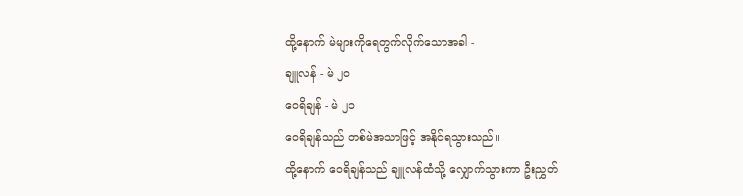ထို့နောက် မဲများကိုရေတွက်လိုက်သောအခါ -
ချူလန် - မဲ ၂၀
ဝေရိချန် - မဲ ၂၁
ဝေရိချန်သည် တစ်မဲအသာဖြင့် အနိုင်ရသွားသည်။
ထို့နောက် ဝေရိချန်သည် ချူလန်ထံသို့ လျှောက်သွားကာ ဦးညွှတ်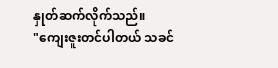နှုတ်ဆက်လိုက်သည်။
"ကျေးဇူးတင်ပါတယ် သခင်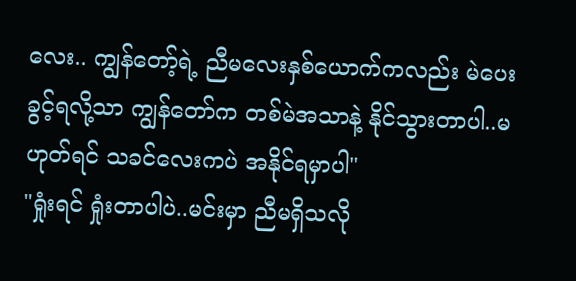လေး.. ကျွန်တော့်ရဲ့ ညီမလေးနှစ်ယောက်ကလည်း မဲပေးခွင့်ရလို့သာ ကျွန်တော်က တစ်မဲအသာနဲ့ နိုင်သွားတာပါ..မဟုတ်ရင် သခင်လေးကပဲ အနိုင်ရမှာပါ"
"ရှုံးရင် ရှုံးတာပါပဲ..မင်းမှာ ညီမရှိသလို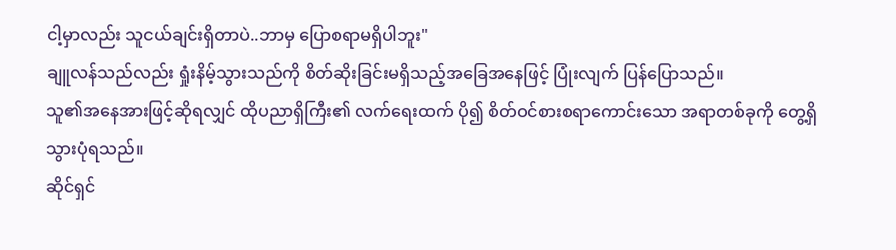ငါ့မှာလည်း သူငယ်ချင်းရှိတာပဲ..ဘာမှ ပြောစရာမရှိပါဘူး"
ချူလန်သည်လည်း ရှုံးနိမ့်သွားသည်ကို စိတ်ဆိုးခြင်းမရှိသည့်အခြေအနေဖြင့် ပြုံးလျက် ပြန်ပြောသည်။
သူ၏အနေအားဖြင့်ဆိုရလျှင် ထိုပညာရှိကြီး၏ လက်ရေးထက် ပို၍ စိတ်ဝင်စားစရာကောင်းသော အရာတစ်ခုကို တွေ့ရှိသွားပုံရသည်။
ဆိုင်ရှင်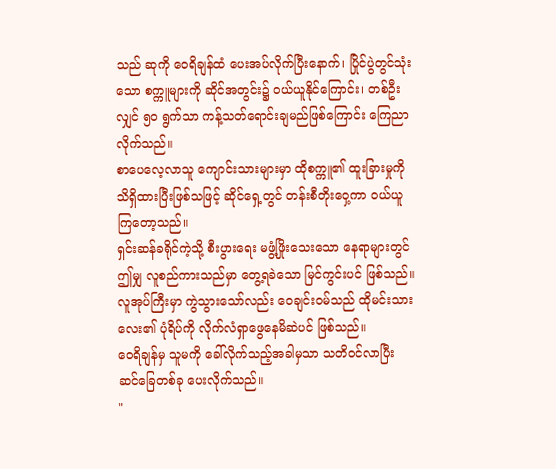သည် ဆုကို ဝေရိချန်ထံ ပေးအပ်လိုက်ပြီးနောက်၊ ပြိုင်ပွဲတွင်သုံးသော စက္ကူများကို ဆိုင်အတွင်း၌ ဝယ်ယူနိုင်ကြောင်း၊ တစ်ဦးလျှင် ၅၀ ရွက်သာ ကန့်သတ်ရောင်းချမည်ဖြစ်ကြောင်း ကြေညာလိုက်သည်။
စာပေလေ့လာသူ ကျောင်းသားများမှာ ထိုစက္ကူ၏ ထူးခြားမှုကို သိရှိထားပြီးဖြစ်သဖြင့် ဆိုင်ရှေ့တွင် တန်းစီတိုးဝှေ့ကာ ဝယ်ယူကြတော့သည်။
ရှင်းဆန်ခရိုင်ကဲ့သို့ စီးပွားရေး မဖွံ့ဖြိုးသေးသော နေရာများတွင် ဤမျှ လူစည်ကားသည်မှာ တွေ့ရခဲသော မြင်ကွင်းပင် ဖြစ်သည်။
လူအုပ်ကြီးမှာ ကွဲသွားသော်လည်း ဝေချင်းဝမ်သည် ထိုမင်းသားလေး၏ ပုံရိပ်ကို လိုက်လံရှာဖွေနေမိဆဲပင် ဖြစ်သည်။
ဝေရိချန်မှ သူမကို ခေါ်လိုက်သည့်အခါမှသာ သတိဝင်လာပြီး ဆင်ခြေတစ်ခု ပေးလိုက်သည်။
"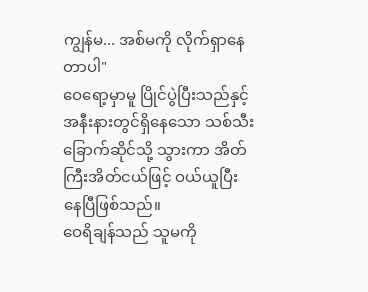ကျွန်မ... အစ်မကို လိုက်ရှာနေတာပါ"
ဝေရော့မှာမူ ပြိုင်ပွဲပြီးသည်နှင့် အနီးနားတွင်ရှိနေသော သစ်သီးခြောက်ဆိုင်သို့ သွားကာ အိတ်ကြီးအိတ်ငယ်ဖြင့် ဝယ်ယူပြီးနေပြီဖြစ်သည်။
ဝေရိချန်သည် သူမကို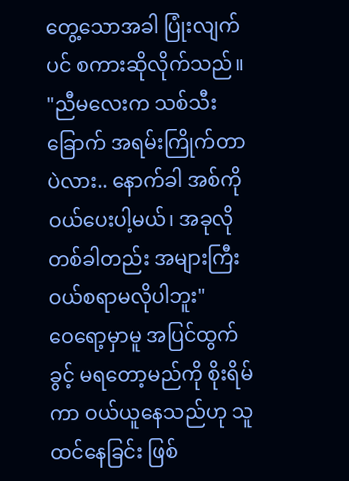တွေ့သောအခါ ပြုံးလျက်ပင် စကားဆိုလိုက်သည်။
"ညီမလေးက သစ်သီးခြောက် အရမ်းကြိုက်တာပဲလား.. နောက်ခါ အစ်ကို ဝယ်ပေးပါ့မယ်၊ အခုလို တစ်ခါတည်း အများကြီး ဝယ်စရာမလိုပါဘူး"
ဝေရော့မှာမူ အပြင်ထွက်ခွင့် မရတော့မည်ကို စိုးရိမ်ကာ ဝယ်ယူနေသည်ဟု သူ ထင်နေခြင်း ဖြစ်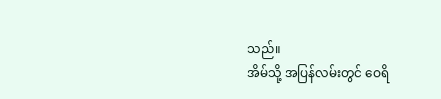သည်။
အိမ်သို့ အပြန်လမ်းတွင် ဝေရိ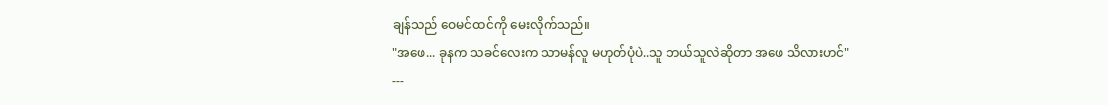ချန်သည် ဝေမင်ထင်ကို မေးလိုက်သည်။
"အဖေ... ခုနက သခင်လေးက သာမန်လူ မဟုတ်ပုံပဲ..သူ ဘယ်သူလဲဆိုတာ အဖေ သိလားဟင်"
---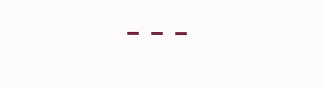---